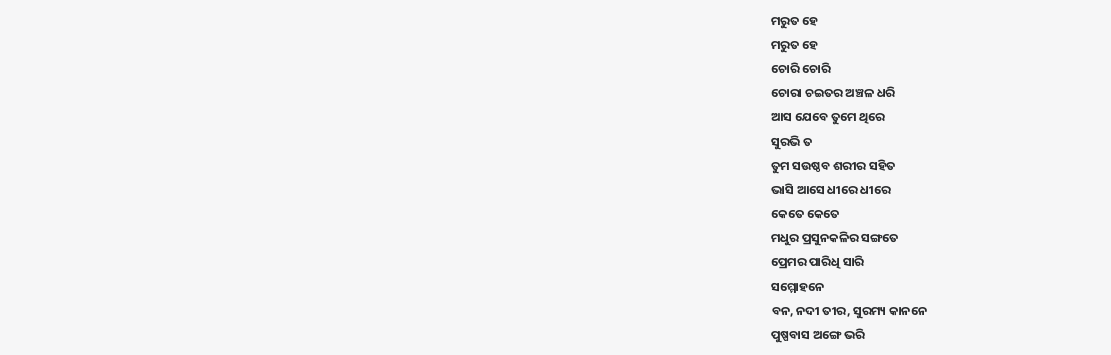ମରୁତ ହେ
ମରୁତ ହେ
ଚୋରି ଚୋରି
ଚୋରା ଚଇତର ଅଞ୍ଚଳ ଧରି
ଆସ ଯେବେ ତୁମେ ଥିରେ
ସୁରଭି ତ
ତୁମ ସଉଷ୍ଠବ ଶରୀର ସହିତ
ଭାସି ଆସେ ଧୀରେ ଧୀରେ
କେତେ କେତେ
ମଧୁର ପ୍ରସୁନକଳିର ସଙ୍ଗତେ
ପ୍ରେମର ପାରିଧି ସାରି
ସମ୍ମୋହନେ
ବନ, ନଦୀ ତୀର, ସୁରମ୍ୟ କାନନେ
ପୁଷ୍ପବାସ ଅଙ୍ଗେ ଭରି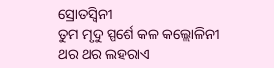ସ୍ରୋତସ୍ଵିନୀ
ତୁମ ମୃଦୁ ସ୍ପର୍ଶେ କଳ କଲ୍ଲୋଳିନୀ
ଥର ଥର ଲହରାଏ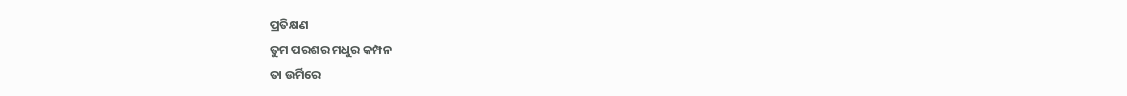ପ୍ରତିକ୍ଷଣ
ତୁମ ପରଶର ମଧୁର କମ୍ପନ
ତା ଉର୍ମିରେ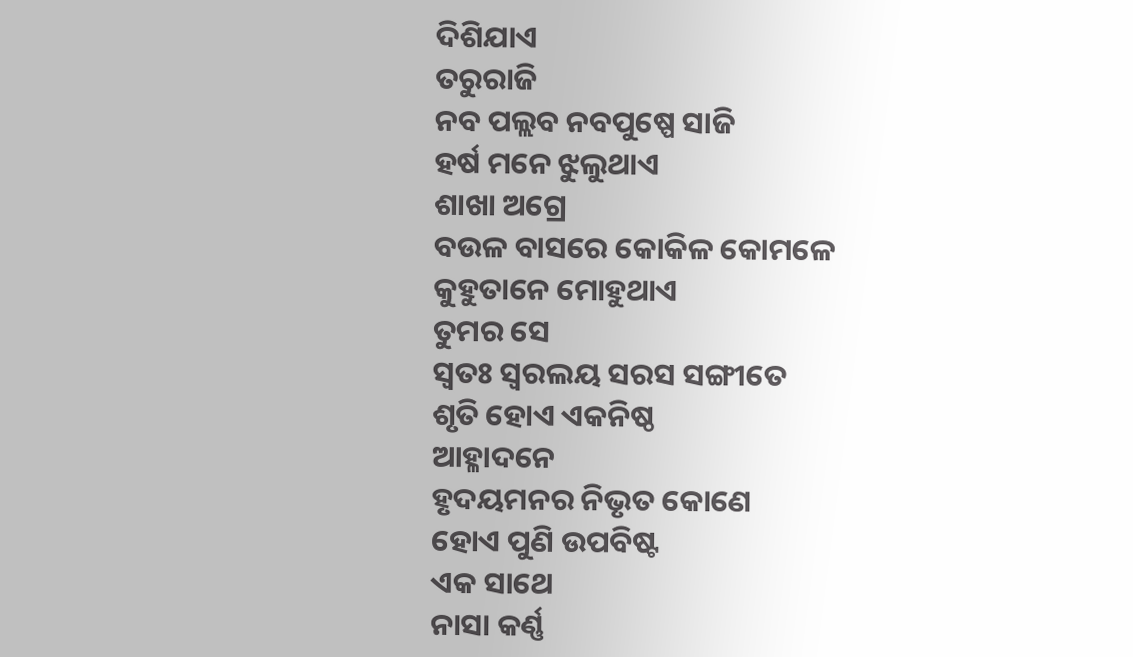ଦିଶିଯାଏ
ତରୁରାଜି
ନବ ପଲ୍ଲବ ନବପୁଷ୍ପେ ସାଜି
ହର୍ଷ ମନେ ଝୁଲୁଥାଏ
ଶାଖା ଅଗ୍ରେ
ବଉଳ ବାସରେ କୋକିଳ କୋମଳେ
କୁହୁତାନେ ମୋହୁଥାଏ
ତୁମର ସେ
ସ୍ଵତଃ ସ୍ଵରଲୟ ସରସ ସଙ୍ଗୀତେ
ଶୃତି ହୋଏ ଏକନିଷ୍ଠ
ଆହ୍ଳାଦନେ
ହୃଦୟମନର ନିଭୃତ କୋଣେ
ହୋଏ ପୁଣି ଉପବିଷ୍ଟ
ଏକ ସାଥେ
ନାସା କର୍ଣ୍ଣ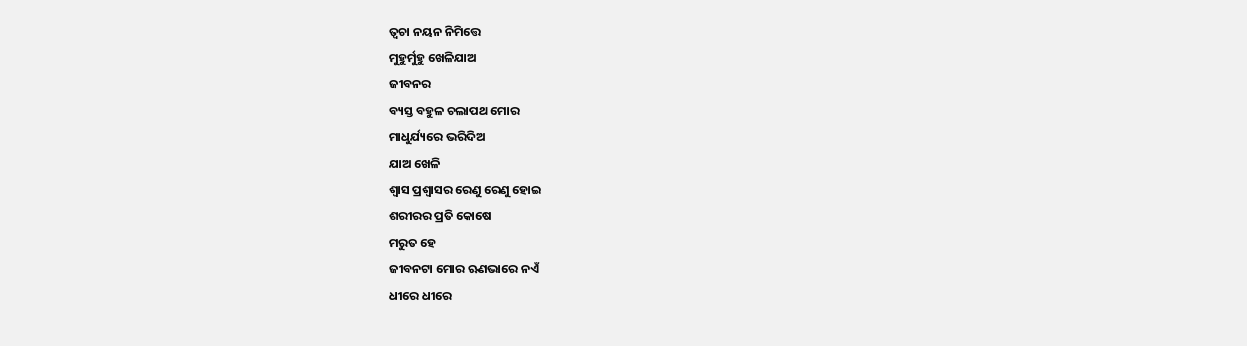ତ୍ଵଚା ନୟନ ନିମିତ୍ତେ
ମୁହୁର୍ମୁହୁ ଖେଳିଯାଅ
ଜୀବନର
ବ୍ୟସ୍ତ ବହୁଳ ଚଲାପଥ ମୋର
ମାଧୁର୍ଯ୍ୟରେ ଭରିଦିଅ
ଯାଅ ଖେଳି
ଶ୍ଵାସ ପ୍ରଶ୍ଵାସର ରେଣୁ ରେଣୁ ହୋଇ
ଶରୀରର ପ୍ରତି କୋଷେ
ମରୁତ ହେ
ଜୀବନଟା ମୋର ଋଣଭାରେ ନଏଁ
ଧୀରେ ଧୀରେ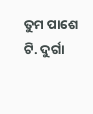ତୁମ ପାଶେ
ଟି. ଦୁର୍ଗା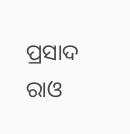ପ୍ରସାଦ ରାଓ